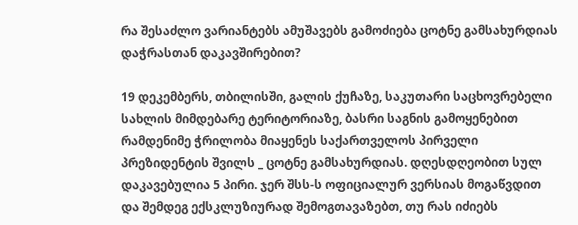რა შესაძლო ვარიანტებს ამუშავებს გამოძიება ცოტნე გამსახურდიას დაჭრასთან დაკავშირებით?

19 დეკემბერს, თბილისში, გალის ქუჩაზე, საკუთარი საცხოვრებელი სახლის მიმდებარე ტერიტორიაზე, ბასრი საგნის გამოყენებით რამდენიმე ჭრილობა მიაყენეს საქართველოს პირველი პრეზიდენტის შვილს _ ცოტნე გამსახურდიას. დღესდღეობით სულ დაკავებულია 5 პირი. ჯერ შსს-ს ოფიციალურ ვერსიას მოგაწვდით და შემდეგ ექსკლუზიურად შემოგთავაზებთ, თუ რას იძიებს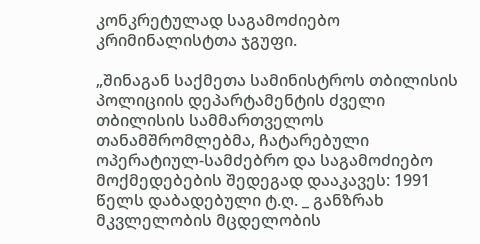კონკრეტულად საგამოძიებო კრიმინალისტთა ჯგუფი.

„შინაგან საქმეთა სამინისტროს თბილისის პოლიციის დეპარტამენტის ძველი თბილისის სამმართველოს თანამშრომლებმა, ჩატარებული ოპერატიულ-სამძებრო და საგამოძიებო მოქმედებების შედეგად დააკავეს: 1991 წელს დაბადებული ტ.ღ. _ განზრახ მკვლელობის მცდელობის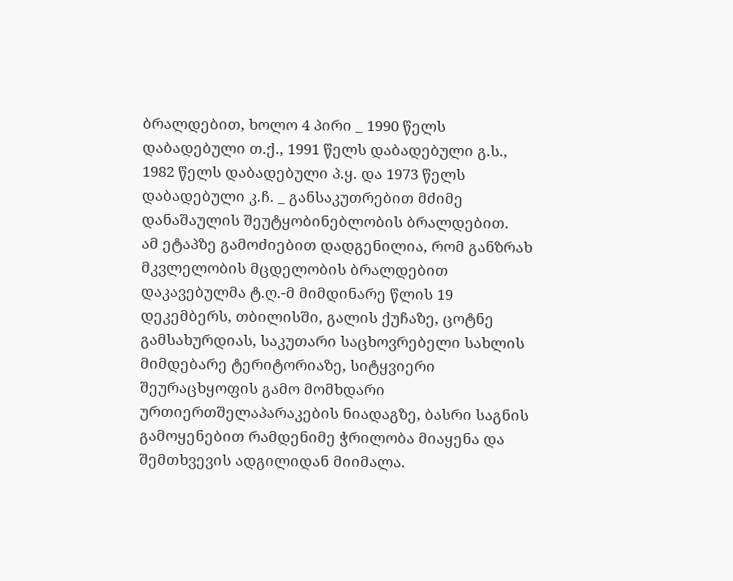ბრალდებით, ხოლო 4 პირი _ 1990 წელს დაბადებული თ.ქ., 1991 წელს დაბადებული გ.ს., 1982 წელს დაბადებული პ.ყ. და 1973 წელს დაბადებული კ.ჩ. _ განსაკუთრებით მძიმე დანაშაულის შეუტყობინებლობის ბრალდებით.
ამ ეტაპზე გამოძიებით დადგენილია, რომ განზრახ მკვლელობის მცდელობის ბრალდებით დაკავებულმა ტ.ღ.-მ მიმდინარე წლის 19 დეკემბერს, თბილისში, გალის ქუჩაზე, ცოტნე გამსახურდიას, საკუთარი საცხოვრებელი სახლის მიმდებარე ტერიტორიაზე, სიტყვიერი შეურაცხყოფის გამო მომხდარი ურთიერთშელაპარაკების ნიადაგზე, ბასრი საგნის გამოყენებით რამდენიმე ჭრილობა მიაყენა და შემთხვევის ადგილიდან მიიმალა.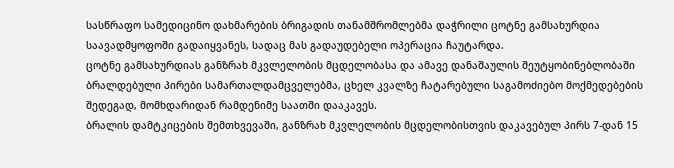სასწრაფო სამედიცინო დახმარების ბრიგადის თანამშრომლებმა დაჭრილი ცოტნე გამსახურდია საავადმყოფოში გადაიყვანეს, სადაც მას გადაუდებელი ოპერაცია ჩაუტარდა.
ცოტნე გამსახურდიას განზრახ მკვლელობის მცდელობასა და ამავე დანაშაულის შეუტყობინებლობაში ბრალდებული პირები სამართალდამცველებმა, ცხელ კვალზე ჩატარებული საგამოძიებო მოქმედებების შედეგად, მომხდარიდან რამდენიმე საათში დააკავეს.
ბრალის დამტკიცების შემთხვევაში, განზრახ მკვლელობის მცდელობისთვის დაკავებულ პირს 7-დან 15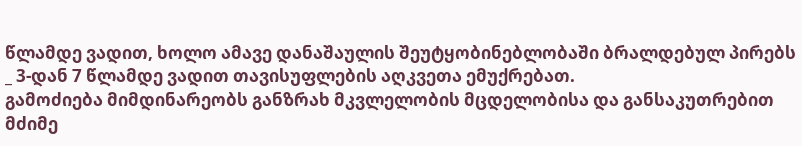წლამდე ვადით, ხოლო ამავე დანაშაულის შეუტყობინებლობაში ბრალდებულ პირებს _ 3-დან 7 წლამდე ვადით თავისუფლების აღკვეთა ემუქრებათ.
გამოძიება მიმდინარეობს განზრახ მკვლელობის მცდელობისა და განსაკუთრებით მძიმე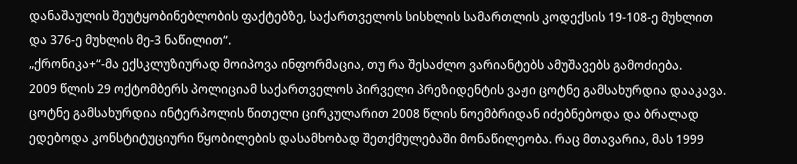დანაშაულის შეუტყობინებლობის ფაქტებზე, საქართველოს სისხლის სამართლის კოდექსის 19-108-ე მუხლით და 376-ე მუხლის მე-3 ნაწილით“.
„ქრონიკა+“-მა ექსკლუზიურად მოიპოვა ინფორმაცია, თუ რა შესაძლო ვარიანტებს ამუშავებს გამოძიება.
2009 წლის 29 ოქტომბერს პოლიციამ საქართველოს პირველი პრეზიდენტის ვაჟი ცოტნე გამსახურდია დააკავა. ცოტნე გამსახურდია ინტერპოლის წითელი ცირკულარით 2008 წლის ნოემბრიდან იძებნებოდა და ბრალად ედებოდა კონსტიტუციური წყობილების დასამხობად შეთქმულებაში მონაწილეობა. რაც მთავარია, მას 1999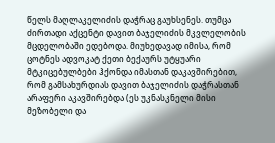წელს მაღლაკელიძის დაჭრაც გაუხსენეს. თუმცა ძირთადი აქცენტი დავით ბაჯელიძის მკვლელობის მცდელობაში ედებოდა. მიუხედავად იმისა, რომ ცოტნეს ადვოკატ ქეთი ბექაურს უტყუარი მტკიცებულბები ჰქონდა იმასთან დაკავშირებით, რომ გამსახურდიას დავით ბაჯელიძის დაჭრასთან არაფერი აკავშირებდა (ეს უკნასკნელი მისი მეზობელი და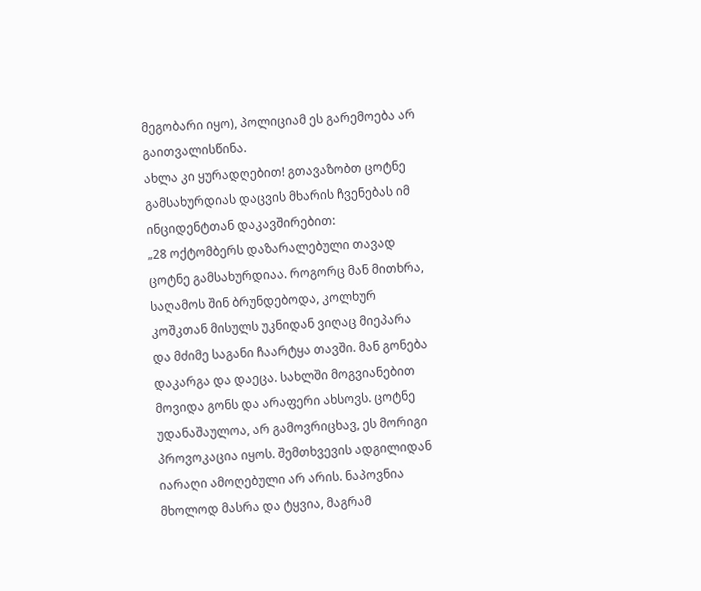მეგობარი იყო), პოლიციამ ეს გარემოება არ გაითვალისწინა.
ახლა კი ყურადღებით! გთავაზობთ ცოტნე გამსახურდიას დაცვის მხარის ჩვენებას იმ ინციდენტთან დაკავშირებით:
„28 ოქტომბერს დაზარალებული თავად ცოტნე გამსახურდიაა. როგორც მან მითხრა, საღამოს შინ ბრუნდებოდა, კოლხურ კოშკთან მისულს უკნიდან ვიღაც მიეპარა და მძიმე საგანი ჩაარტყა თავში. მან გონება დაკარგა და დაეცა. სახლში მოგვიანებით მოვიდა გონს და არაფერი ახსოვს. ცოტნე უდანაშაულოა, არ გამოვრიცხავ, ეს მორიგი პროვოკაცია იყოს. შემთხვევის ადგილიდან იარაღი ამოღებული არ არის. ნაპოვნია მხოლოდ მასრა და ტყვია, მაგრამ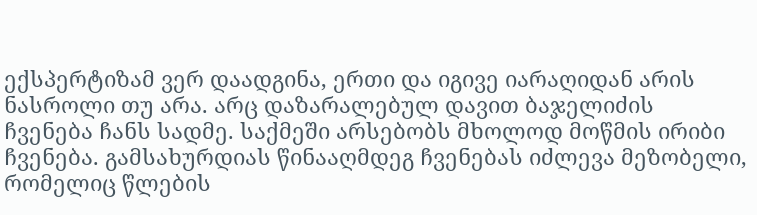ექსპერტიზამ ვერ დაადგინა, ერთი და იგივე იარაღიდან არის ნასროლი თუ არა. არც დაზარალებულ დავით ბაჯელიძის ჩვენება ჩანს სადმე. საქმეში არსებობს მხოლოდ მოწმის ირიბი ჩვენება. გამსახურდიას წინააღმდეგ ჩვენებას იძლევა მეზობელი, რომელიც წლების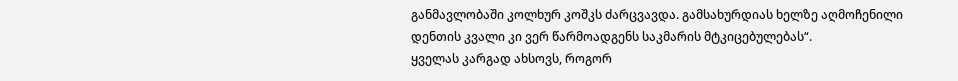განმავლობაში კოლხურ კოშკს ძარცვავდა. გამსახურდიას ხელზე აღმოჩენილი დენთის კვალი კი ვერ წარმოადგენს საკმარის მტკიცებულებას“.
ყველას კარგად ახსოვს, როგორ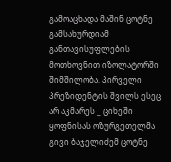გამოაცხადა მაშინ ცოტნე გამსახურდიამ განთავისუფლების მოთხოვნით იზოლატორში შიმშილობა. პირველი პრეზიდენტის შვილს ესეც არ აკმარეს _ ციხეში ყოფნისას ოზურგეთელმა გივი ბაჯელიძემ ცოტნე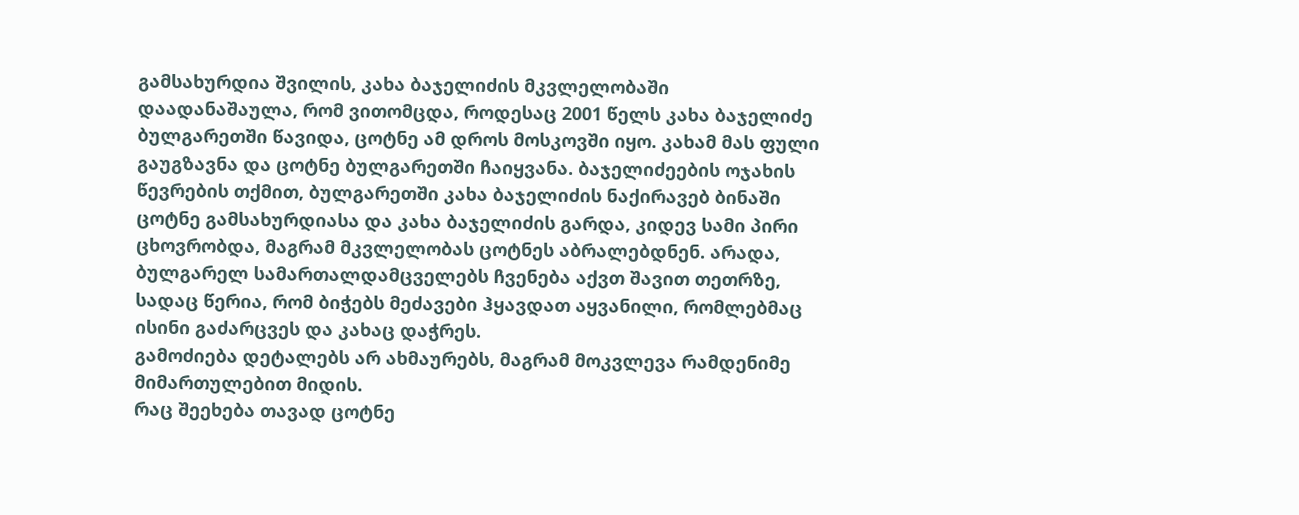გამსახურდია შვილის, კახა ბაჯელიძის მკვლელობაში დაადანაშაულა, რომ ვითომცდა, როდესაც 2001 წელს კახა ბაჯელიძე ბულგარეთში წავიდა, ცოტნე ამ დროს მოსკოვში იყო. კახამ მას ფული გაუგზავნა და ცოტნე ბულგარეთში ჩაიყვანა. ბაჯელიძეების ოჯახის წევრების თქმით, ბულგარეთში კახა ბაჯელიძის ნაქირავებ ბინაში ცოტნე გამსახურდიასა და კახა ბაჯელიძის გარდა, კიდევ სამი პირი ცხოვრობდა, მაგრამ მკვლელობას ცოტნეს აბრალებდნენ. არადა, ბულგარელ სამართალდამცველებს ჩვენება აქვთ შავით თეთრზე, სადაც წერია, რომ ბიჭებს მეძავები ჰყავდათ აყვანილი, რომლებმაც ისინი გაძარცვეს და კახაც დაჭრეს.
გამოძიება დეტალებს არ ახმაურებს, მაგრამ მოკვლევა რამდენიმე მიმართულებით მიდის.
რაც შეეხება თავად ცოტნე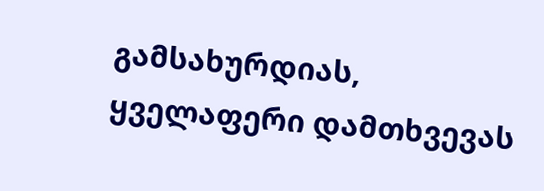გამსახურდიას, ყველაფერი დამთხვევას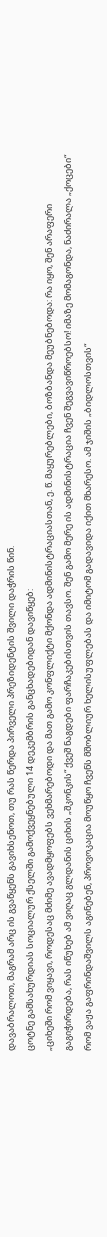დავაბრალოთ, მაგრამ არც ის გვაწყენს გავიხსენოთ, თუ რას წერდა პირველი პრეზიდენტის შვილი დაჭრის წინ.
ცოტნე გამსახურდიას სოციალურ ქსელში გამოქვეყნებული 14 დეკემბრის განცხადებიდან დავიწყებ:
„ციხეში რომ ვიყავი, როდესაც მძიმე ავადმყოფებს ვეხმარებოდი და მათ გამო კონფლიქტი მქონდა ადმინისტრაციასთან, ე. წ. მაყურებლები, ბოზბანდა მეუბნებოდა: რა იყო, შენ არაფერი გაგიჭირდება, რას იწუხებ ამ ვიღაც გლდანის ციხის „შკონკის“ ქვეშ ნაგდები ფარჩაკებისთვის თავსო. შენ გამო მერე ის ადმინისტრაცია ჩვენ შეგვავიწროებსო! იმაზე მომაგონდა, ნაძირალა „ქოცები“ რომ ვაჟა გაფრინდაშვილს აგინებენ, პროვოკაცია მოუწყო ჩვენს მშობლიურ ხელისუფლებას და იმიტომ გადავიდა იქით მხარესო. ამ ჯიშის „ბიდლოსთვის“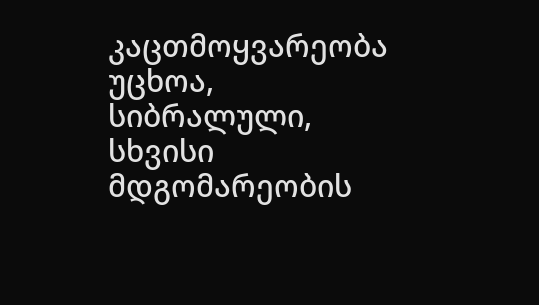კაცთმოყვარეობა უცხოა, სიბრალული, სხვისი მდგომარეობის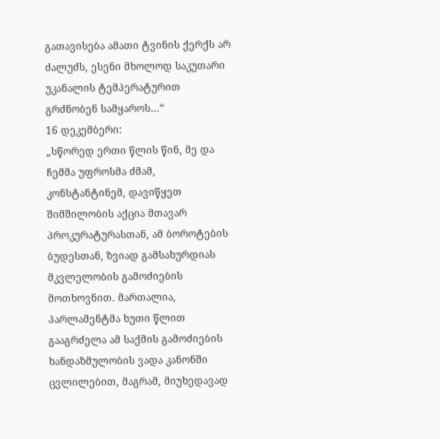გათავისება ამათი ტვინის ქერქს არ ძალუძს, ესენი მხოლოდ საკუთარი უკანალის ტემპერატურით გრძნობენ სამყაროს…“
16 დეკემბერი:
„სწორედ ერთი წლის წინ, მე და ჩემმა უფროსმა ძმამ, კონსტანტინემ, დავიწყეთ შიმშილობის აქცია მთავარ პროკურატურასთან, ამ ბოროტების ბუდესთან, ზვიად გამსახურდიას მკვლელობის გამოძიების მოთხოვნით. მართალია, პარლამენტმა ხუთი წლით გააგრძელა ამ საქმის გამოძიების ხანდაზმულობის ვადა კანონში ცვლილებით, მაგრამ, მიუხედავად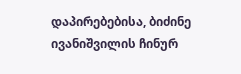დაპირებებისა, ბიძინე ივანიშვილის ჩინურ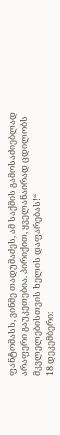ფანტომასს, ვინმე თადუმაძეს, ამ საქმის გამოსაძიებლად არაფერი გაუკეთებია. პირიქით, ყველანაირად ცდილობს მკვლელებისთვის ხელის დაფარებას!“
18 დეკემბერი: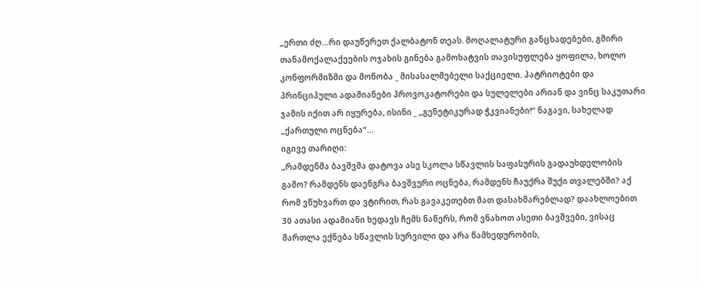„ერთი ძღ…რი დაუწერეთ ქალბატონ თეას. მოღალატური განცხადებები, გმირი თანამოქალაქეების ოჯახის გინება გამოხატვის თავისუფლება ყოფილა, ხოლო კონფორმიზმი და მონობა _ მისასალმებელი საქციელი. პატრიოტები და პრინციპული ადამიანები პროვოკატორები და სულელები არიან და ვინც საკუთარი ჯამის იქით არ იყურება, ისინი _ „გენეტიკურად ჭკვიანები!“ ნაგავი, სახელად „ქართული ოცნება“…
იგივე თარიღი:
„რამდენმა ბავშვმა დატოვა ასე სკოლა სწავლის საფასურის გადაუხდელობის გამო? რამდენს დაენგრა ბავშვური ოცნება, რამდენს ჩაუქრა შუქი თვალებში? აქ რომ ვწუხვართ და ვტირით, რას გავაკეთებთ მათ დასახმარებლად? დაახლოებით 30 ათასი ადამიანი ხედავს ჩემს ნაწერს, რომ ვნახოთ ასეთი ბავშვები, ვისაც მართლა ექნება სწავლის სურვილი და არა წამხედურობის,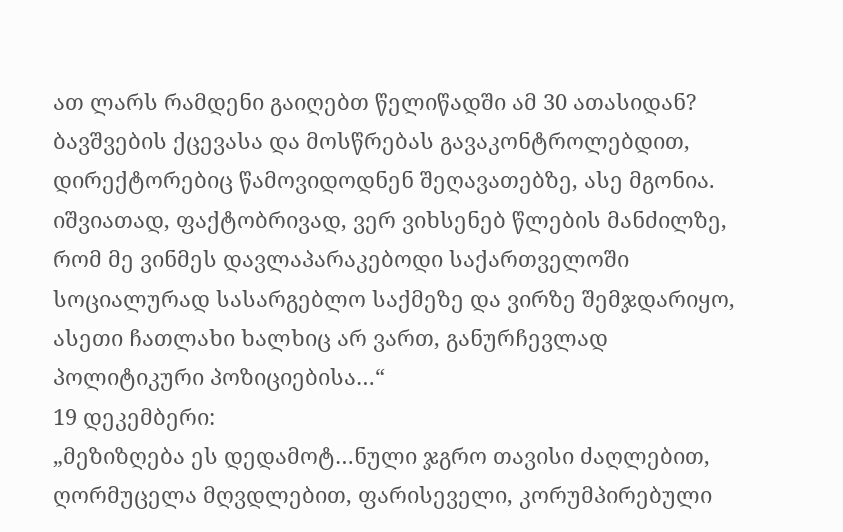ათ ლარს რამდენი გაიღებთ წელიწადში ამ 30 ათასიდან? ბავშვების ქცევასა და მოსწრებას გავაკონტროლებდით, დირექტორებიც წამოვიდოდნენ შეღავათებზე, ასე მგონია. იშვიათად, ფაქტობრივად, ვერ ვიხსენებ წლების მანძილზე, რომ მე ვინმეს დავლაპარაკებოდი საქართველოში სოციალურად სასარგებლო საქმეზე და ვირზე შემჯდარიყო, ასეთი ჩათლახი ხალხიც არ ვართ, განურჩევლად პოლიტიკური პოზიციებისა…“
19 დეკემბერი:
„მეზიზღება ეს დედამოტ…ნული ჯგრო თავისი ძაღლებით, ღორმუცელა მღვდლებით, ფარისეველი, კორუმპირებული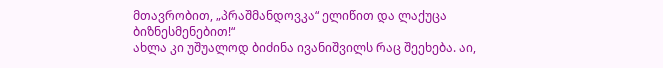მთავრობით, „პრაშმანდოვკა“ ელიწით და ლაქუცა ბიზნესმენებით!“
ახლა კი უშუალოდ ბიძინა ივანიშვილს რაც შეეხება. აი,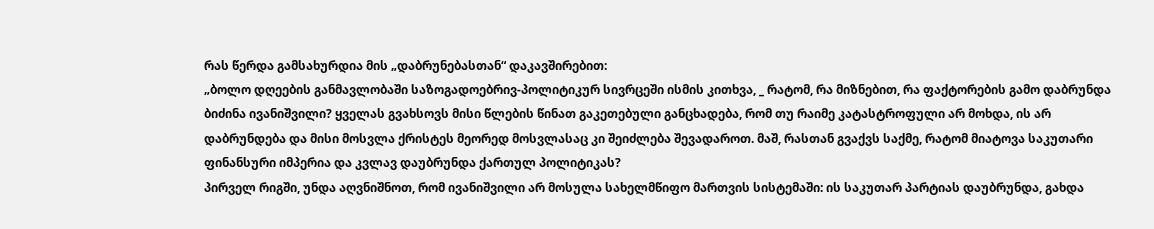რას წერდა გამსახურდია მის „დაბრუნებასთან“ დაკავშირებით:
„ბოლო დღეების განმავლობაში საზოგადოებრივ-პოლიტიკურ სივრცეში ისმის კითხვა, _ რატომ, რა მიზნებით, რა ფაქტორების გამო დაბრუნდა ბიძინა ივანიშვილი? ყველას გვახსოვს მისი წლების წინათ გაკეთებული განცხადება, რომ თუ რაიმე კატასტროფული არ მოხდა, ის არ დაბრუნდება და მისი მოსვლა ქრისტეს მეორედ მოსვლასაც კი შეიძლება შევადაროთ. მაშ, რასთან გვაქვს საქმე, რატომ მიატოვა საკუთარი ფინანსური იმპერია და კვლავ დაუბრუნდა ქართულ პოლიტიკას?
პირველ რიგში, უნდა აღვნიშნოთ, რომ ივანიშვილი არ მოსულა სახელმწიფო მართვის სისტემაში: ის საკუთარ პარტიას დაუბრუნდა, გახდა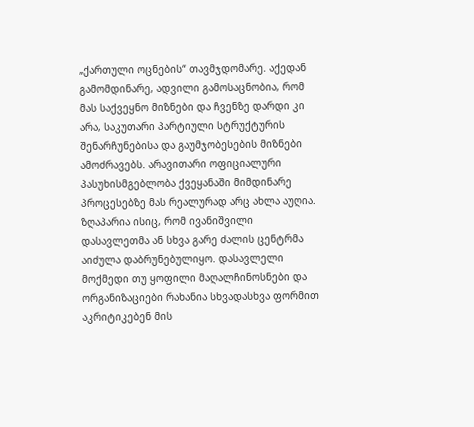„ქართული ოცნების“ თავმჯდომარე. აქედან გამომდინარე, ადვილი გამოსაცნობია, რომ მას საქვეყნო მიზნები და ჩვენზე დარდი კი არა, საკუთარი პარტიული სტრუქტურის შენარჩუნებისა და გაუმჯობესების მიზნები ამოძრავებს. არავითარი ოფიციალური პასუხისმგებლობა ქვეყანაში მიმდინარე პროცესებზე მას რეალურად არც ახლა აუღია.
ზღაპარია ისიც, რომ ივანიშვილი დასავლეთმა ან სხვა გარე ძალის ცენტრმა აიძულა დაბრუნებულიყო. დასავლელი მოქმედი თუ ყოფილი მაღალჩინოსნები და ორგანიზაციები რახანია სხვადასხვა ფორმით აკრიტიკებენ მის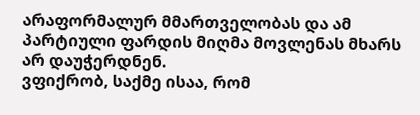არაფორმალურ მმართველობას და ამ პარტიული ფარდის მიღმა მოვლენას მხარს არ დაუჭერდნენ.
ვფიქრობ, საქმე ისაა, რომ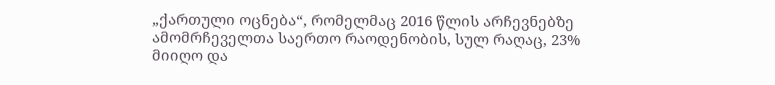„ქართული ოცნება“, რომელმაც 2016 წლის არჩევნებზე ამომრჩეველთა საერთო რაოდენობის, სულ რაღაც, 23% მიიღო და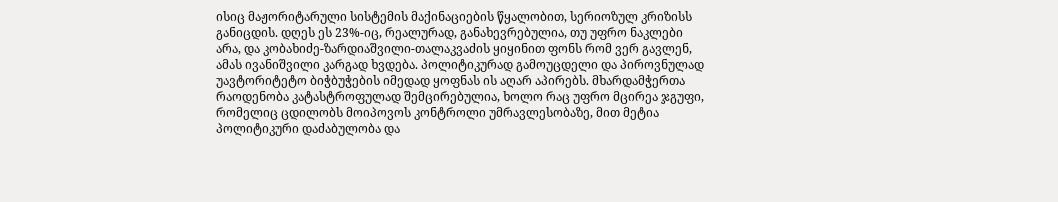ისიც მაჟორიტარული სისტემის მაქინაციების წყალობით, სერიოზულ კრიზისს განიცდის. დღეს ეს 23%-იც, რეალურად, განახევრებულია, თუ უფრო ნაკლები არა, და კობახიძე-ზარდიაშვილი-თალაკვაძის ყიყინით ფონს რომ ვერ გავლენ, ამას ივანიშვილი კარგად ხვდება. პოლიტიკურად გამოუცდელი და პიროვნულად უავტორიტეტო ბიჭბუჭების იმედად ყოფნას ის აღარ აპირებს. მხარდამჭერთა რაოდენობა კატასტროფულად შემცირებულია, ხოლო რაც უფრო მცირეა ჯგუფი, რომელიც ცდილობს მოიპოვოს კონტროლი უმრავლესობაზე, მით მეტია პოლიტიკური დაძაბულობა და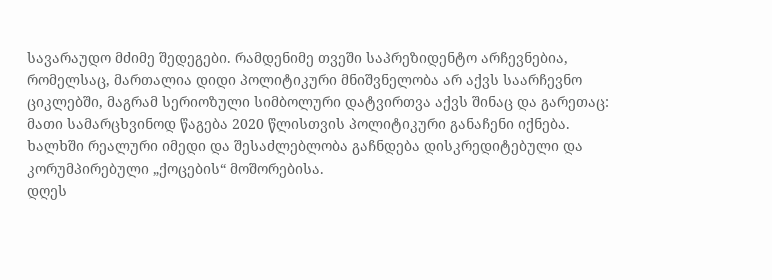სავარაუდო მძიმე შედეგები. რამდენიმე თვეში საპრეზიდენტო არჩევნებია, რომელსაც, მართალია დიდი პოლიტიკური მნიშვნელობა არ აქვს საარჩევნო ციკლებში, მაგრამ სერიოზული სიმბოლური დატვირთვა აქვს შინაც და გარეთაც: მათი სამარცხვინოდ წაგება 2020 წლისთვის პოლიტიკური განაჩენი იქნება. ხალხში რეალური იმედი და შესაძლებლობა გაჩნდება დისკრედიტებული და კორუმპირებული „ქოცების“ მოშორებისა.
დღეს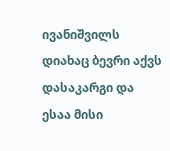ივანიშვილს დიახაც ბევრი აქვს დასაკარგი და ესაა მისი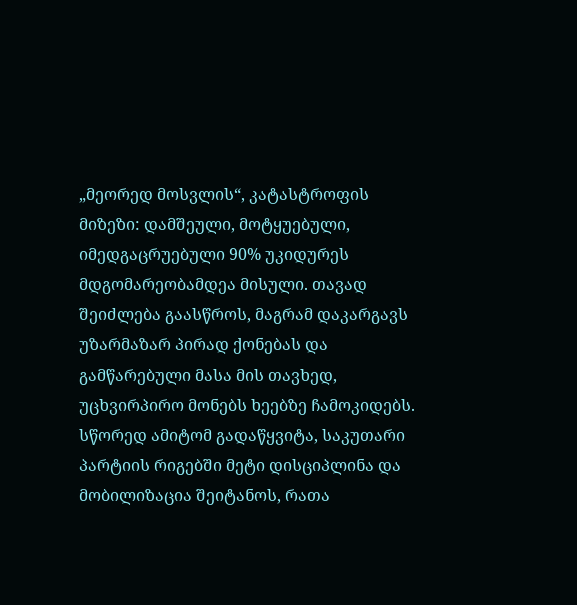„მეორედ მოსვლის“, კატასტროფის მიზეზი: დამშეული, მოტყუებული, იმედგაცრუებული 90% უკიდურეს მდგომარეობამდეა მისული. თავად შეიძლება გაასწროს, მაგრამ დაკარგავს უზარმაზარ პირად ქონებას და გამწარებული მასა მის თავხედ, უცხვირპირო მონებს ხეებზე ჩამოკიდებს. სწორედ ამიტომ გადაწყვიტა, საკუთარი პარტიის რიგებში მეტი დისციპლინა და მობილიზაცია შეიტანოს, რათა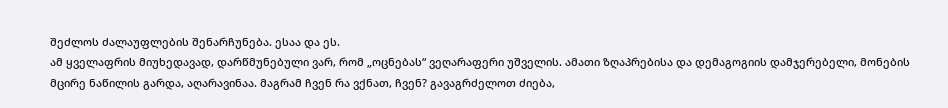შეძლოს ძალაუფლების შენარჩუნება. ესაა და ეს.
ამ ყველაფრის მიუხედავად, დარწმუნებული ვარ, რომ „ოცნებას“ ვეღარაფერი უშველის. ამათი ზღაპრებისა და დემაგოგიის დამჯერებელი, მონების მცირე ნაწილის გარდა, აღარავინაა. მაგრამ ჩვენ რა ვქნათ, ჩვენ? გავაგრძელოთ ძიება,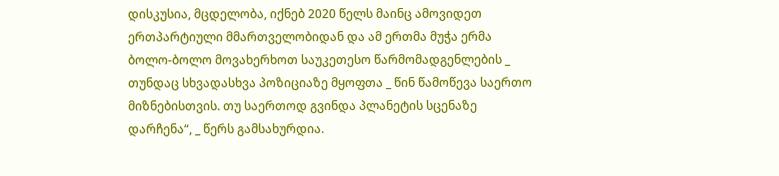დისკუსია, მცდელობა, იქნებ 2020 წელს მაინც ამოვიდეთ ერთპარტიული მმართველობიდან და ამ ერთმა მუჭა ერმა ბოლო-ბოლო მოვახერხოთ საუკეთესო წარმომადგენლების _ თუნდაც სხვადასხვა პოზიციაზე მყოფთა _ წინ წამოწევა საერთო მიზნებისთვის. თუ საერთოდ გვინდა პლანეტის სცენაზე დარჩენა“, _ წერს გამსახურდია.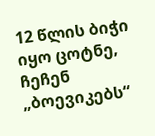12 წლის ბიჭი იყო ცოტნე, ჩეჩენ „ბოევიკებს“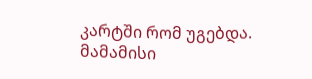კარტში რომ უგებდა. მამამისი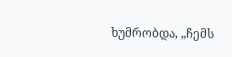ხუმრობდა, „ჩემს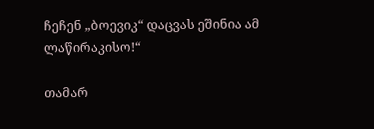ჩეჩენ „ბოევიკ“ დაცვას ეშინია ამ ლაწირაკისო!“

თამარ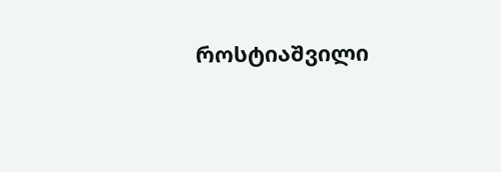როსტიაშვილი